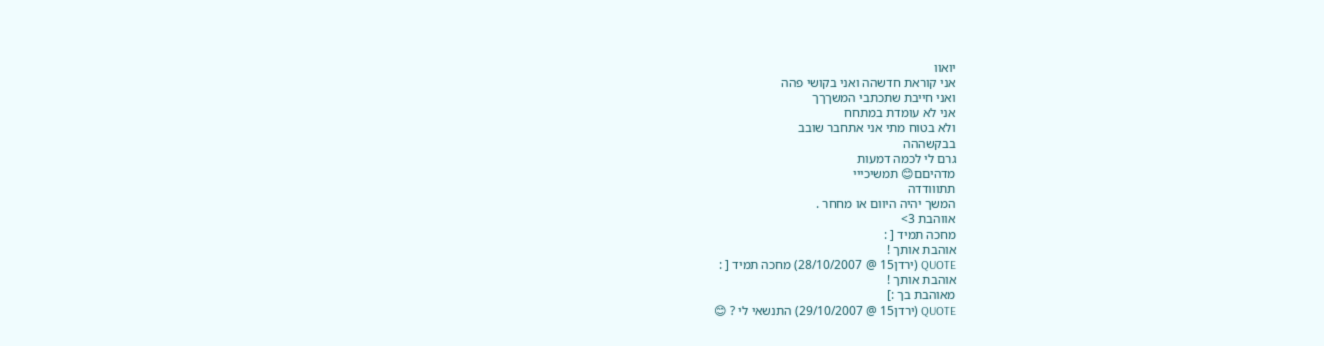יואוו
אני קוראת חדשהה ואני בקושי פהה
ואני חייבת שתכתבי המשךךך
אני לא עומדת במתחח
ולא בטוח מתי אני אתחבר שובב
בבקשההה
גרם לי לכמה דמעות
מדהיםם😊 תמשיכייי
תתווודדה
המשך יהיה היוום או מחחר .
אווהבת 3>
מחכה תמיד [ :
אוהבת אותך !
QUOTE (ירדן15 @ 28/10/2007) מחכה תמיד [ :
אוהבת אותך !
מאוהבת בך :]
QUOTE (ירדן15 @ 29/10/2007) התנשאי לי ? 😊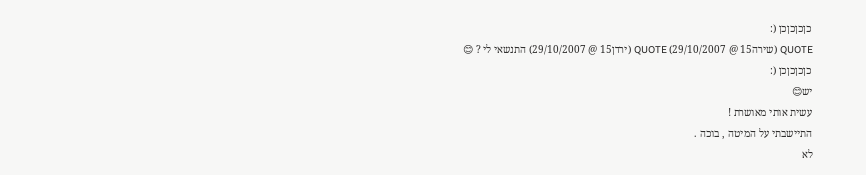כןכןכןכן (:
QUOTE (שירה15 @ 29/10/2007) QUOTE (ירדן15 @ 29/10/2007) התנשאי לי ? 😊
כןכןכןכן (:
יש😊
עשית אותי מאושרת !
התיישבתי על המיטה , בוכה .
לא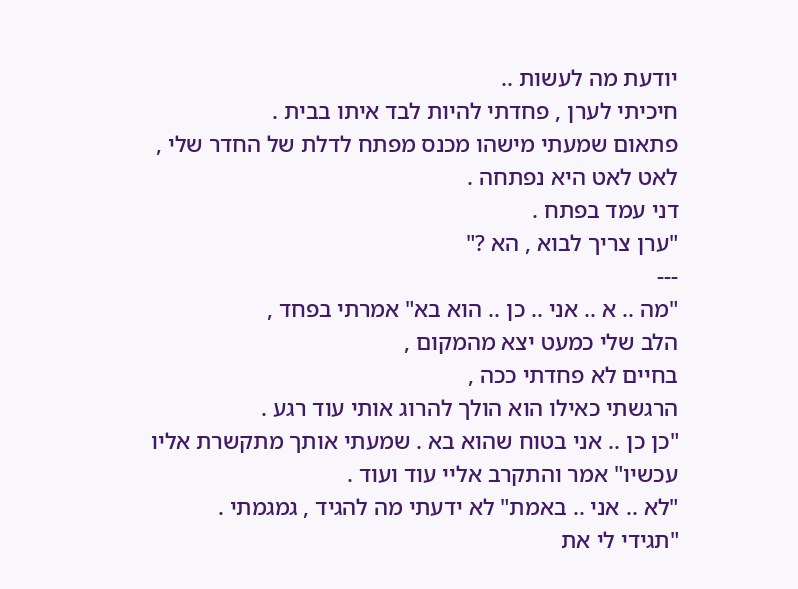יודעת מה לעשות ..
חיכיתי לערן , פחדתי להיות לבד איתו בבית .
פתאום שמעתי מישהו מכנס מפתח לדלת של החדר שלי ,
לאט לאט היא נפתחה .
דני עמד בפתח .
"ערן צריך לבוא , הא ?"
---
"מה .. א .. אני .. כן .. הוא בא" אמרתי בפחד ,
הלב שלי כמעט יצא מהמקום ,
בחיים לא פחדתי ככה ,
הרגשתי כאילו הוא הולך להרוג אותי עוד רגע .
"כן כן .. אני בטוח שהוא בא . שמעתי אותך מתקשרת אליו עכשיו" אמר והתקרב אליי עוד ועוד .
"לא .. אני .. באמת" לא ידעתי מה להגיד , גמגמתי .
"תגידי לי את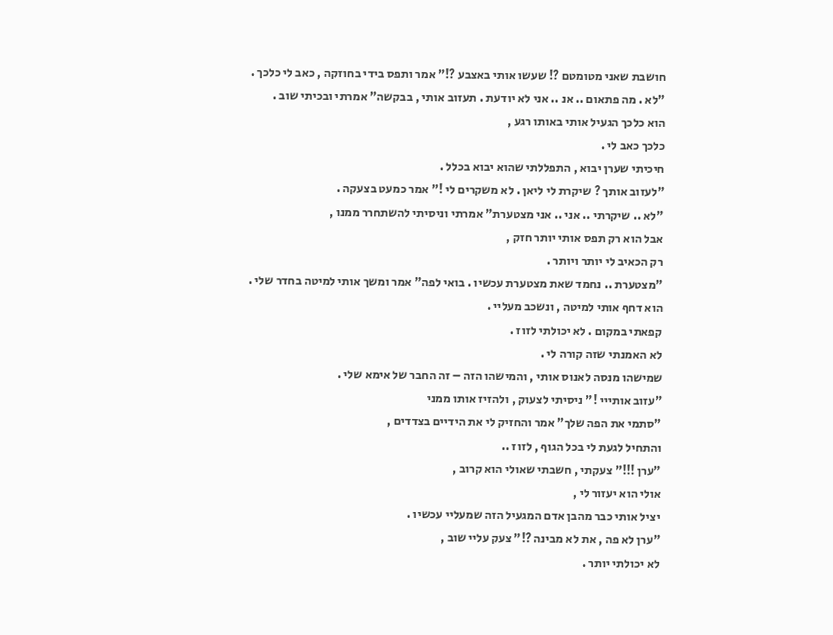חושבת שאני מטומטם ?! שעשו אותי באצבע ?!" אמר ותפס בידי בחוזקה , כאב לי כלכך .
"לא . מה פתאום .. אנ .. אני לא יודעת . תעזוב אותי , בבקשה" אמרתי ובכיתי שוב .
הוא כלכך הגעיל אותי באותו רגע ,
כלכך כאב לי .
חיכיתי שערן יבוא , התפללתי שהוא יבוא בכלל .
"לעזוב אותך ? שיקרת לי ליאן . לא משקרים לי !" אמר כמעט בצעקה .
"לא .. שיקרתי .. אני .. אני מצטערת" אמרתי וניסיתי להשתחרר ממנו ,
אבל הוא רק תפס אותי יותר חזק ,
רק הכאיב לי יותר ויותר .
"מצטערת .. נחמד שאת מצטערת עכשיו . בואי לפה" אמר ומשך אותי למיטה בחדר שלי .
הוא דחף אותי למיטה , ונשכב מעליי .
קפאתי במקום . לא יכולתי לזוז .
לא האמנתי שזה קורה לי .
שמישהו מנסה לאנוס אותי , והמישהו הזה – זה החבר של אימא שלי .
"עזוב אותייי !" ניסיתי לצעוק , ולהזיז אותו ממני
"סתמי את הפה שלך" אמר והחזיק לי את הידיים בצדדים ,
והתחיל לגעת לי בכל הגוף , לזוז ..
"ערן !!!" צעקתי , חשבתי שאולי הוא קרוב ,
אולי הוא יעזור לי ,
יציל אותי כבר מהבן אדם המגעיל הזה שמעליי עכשיו .
"ערן לא פה , את לא מבינה ?!" צעק עליי שוב ,
לא יכולתי יותר .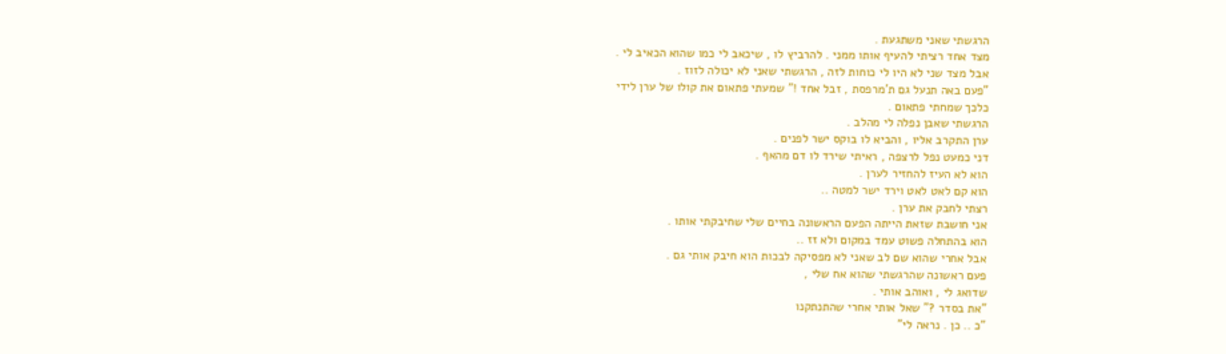הרגשתי שאני משתגעת .
מצד אחד רציתי להעיף אותו ממני . להרביץ לו , שיכאב לי כמו שהוא הכאיב לי .
אבל מצד שני לא היו לי כוחות לזה , הרגשתי שאני לא יכולה לזוז .
"פעם באה תנעל גם ת'מרפסת , זבל אחד !" שמעתי פתאום את קולו של ערן לידי
כלכך שמחתי פתאום .
הרגשתי שאבן נפלה לי מהלב .
ערן התקרב אליו , והביא לו בוקס ישר לפנים .
דני כמעט נפל לרצפה , ראיתי שירד לו דם מהאף .
הוא לא העיז להחזיר לערן .
הוא קם לאט לאט וירד ישר למטה ..
רצתי לחבק את ערן .
אני חושבת שזאת הייתה הפעם הראשונה בחיים שלי שחיבקתי אותו .
הוא בהתחלה פשוט עמד במקום ולא זז ..
אבל אחרי שהוא שם לב שאני לא מפסיקה לבכות הוא חיבק אותי גם .
פעם ראשונה שהרגשתי שהוא אח שלי ,
שדואג לי , ואוהב אותי .
"את בסדר ?" שאל אותי אחרי שהתנתקנו
"כ .. כן . נראה לי"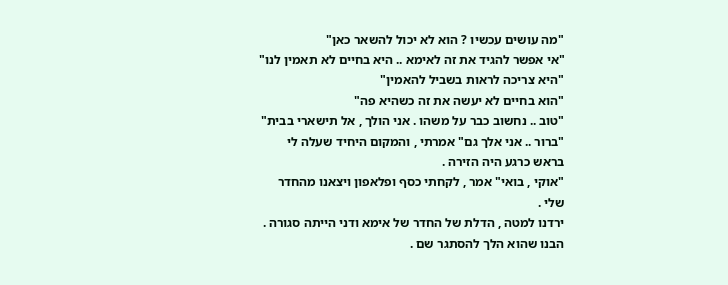"מה עושים עכשיו ? הוא לא יכול להשאר כאן"
"אי אפשר להגיד את זה לאימא .. היא בחיים לא תאמין לנו"
"היא צריכה לראות בשביל להאמין"
"הוא בחיים לא יעשה את זה כשהיא פה"
"טוב .. נחשוב כבר על משהו . אני הולך , אל תישארי בבית"
"ברור .. אני אלך גם" אמרתי , והמקום היחיד שעלה לי בראש כרגע היה הזירה .
"אוקי , בואי" אמר , לקחתי כסף ופלאפון ויצאנו מהחדר שלי .
ירדנו למטה , הדלת של החדר של אימא ודני הייתה סגורה .
הבנו שהוא הלך להסתגר שם .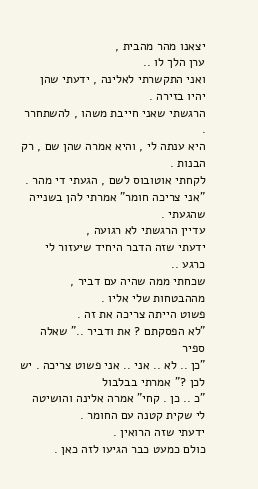יצאנו מהר מהבית ,
ערן הלך לו ..
ואני התקשרתי לאלינה , ידעתי שהן יהיו בזירה .
הרגשתי שאני חייבת משהו , להשתחרר .
היא ענתה לי , והיא אמרה שהן שם , רק הבנות .
לקחתי אוטובוס לשם , הגעתי די מהר .
"אני צריכה חומר" אמרתי להן בשנייה שהגעתי .
עדיין הרגשתי לא רגועה ,
ידעתי שזה הדבר היחיד שיעזור לי כרגע ..
שכחתי ממה שהיה עם דביר , מההבטחות שלי אליו .
פשוט הייתה צריכה את זה .
"לא הפסקתם ? את ודביר .." שאלה ספיר
"כן .. לא .. אני .. אני פשוט צריכה . יש לכן ?" אמרתי בבלבול
"כ .. כן . קחי" אמרה אלינה והושיטה לי שקית קטנה עם החומר .
ידעתי שזה הרואין .
כולם כמעט כבר הגיעו לזה כאן .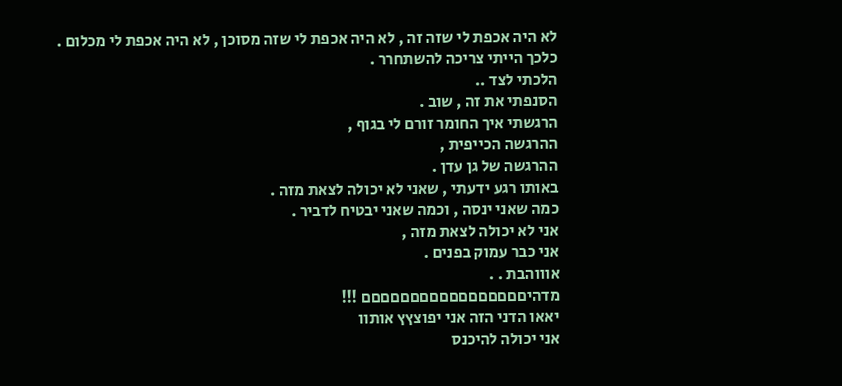לא היה אכפת לי שזה זה , לא היה אכפת לי שזה מסוכן , לא היה אכפת לי מכלום .
כלכך הייתי צריכה להשתחרר .
הלכתי לצד ..
הסנפתי את זה , שוב .
הרגשתי איך החומר זורם לי בגוף ,
ההרגשה הכייפית ,
ההרגשה של גן עדן .
באותו רגע ידעתי , שאני לא יכולה לצאת מזה .
כמה שאני ינסה , וכמה שאני יבטיח לדביר .
אני לא יכולה לצאת מזה ,
אני כבר עמוק בפנים .
אוווהבת . .
מדהיםםםםםםםםםםםםםםםםם !!!
יאאו הדני הזה אני יפוצץץ אותוו
אני יכולה להיכנס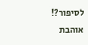לסיפור?!
אוהבת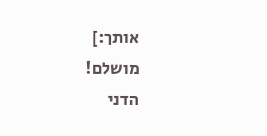אותך:]
מושלם!
הדני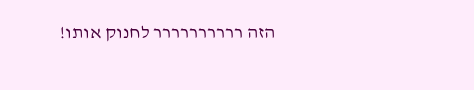הזה רררררררררר לחנוק אותו!